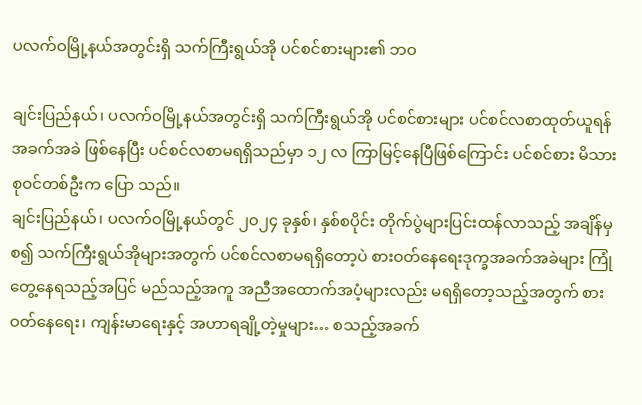ပလက်ဝမြို့နယ်အတွင်းရှိ သက်ကြီးရွယ်အို ပင်စင်စားများ၏ ဘဝ

ချင်းပြည်နယ်၊ ပလက်ဝမြို့နယ်အတွင်းရှိ သက်ကြီးရွယ်အို ပင်စင်စားများ ပင်စင်လစာထုတ်ယူရန် အခက်အခဲ ဖြစ်နေပြီး ပင်စင်လစာမရရှိသည်မှာ ၁၂ လ ကြာမြင့်နေပြီဖြစ်ကြောင်း ပင်စင်စား မိသားစုဝင်တစ်ဦးက ပြော သည်။
ချင်းပြည်နယ်၊ ပလက်ဝမြို့နယ်တွင် ၂၀၂၄ ခုနှစ်၊ နှစ်စပိုင်း တိုက်ပွဲများပြင်းထန်လာသည့် အချိန်မှစ၍ သက်ကြီးရွယ်အိုများအတွက် ပင်စင်လစာမရရှိတော့ပဲ စားဝတ်နေရေးဒုက္ခအခက်အခဲများ ကြုံတွေ့နေရသည့်အပြင် မည်သည့်အကူ အညီအထောက်အပံ့များလည်း မရရှိတော့သည့်အတွက် စားဝတ်နေရေး၊ ကျန်းမာရေးနှင့် အဟာရချို့တဲ့မှုများ… စသည့်အခက်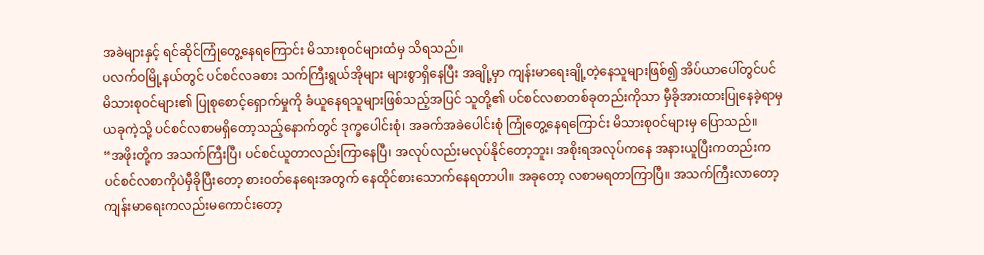အခဲများနှင့် ရင်ဆိုင်ကြုံတွေ့နေရကြောင်း မိသားစုဝင်များထံမှ သိရသည်။
ပလက်ဝမြို့နယ်တွင် ပင်စင်လခစား သက်ကြီးရွယ်အိုများ များစွာရှိနေပြီး အချို့မှာ ကျန်းမာရေးချို့တဲ့နေသူများဖြစ်၍ အိပ်ယာပေါ်တွင်ပင် မိသားစုဝင်များ၏ ပြုစုစောင့်ရှောက်မှုကို ခံယူနေရသူများဖြစ်သည့်အပြင် သူတို့၏ ပင်စင်လစာတစ်ခုတည်းကိုသာ မှီခိုအားထားပြုနေခဲ့ရာမှ ယခုကဲ့သို့ ပင်စင်လစာမရှိတော့သည့်နောက်တွင် ဒုက္ခပေါင်းစုံ၊ အခက်အခဲပေါင်းစုံ ကြုံတွေ့နေရကြောင်း မိသားစုဝင်များမှ ပြောသည်။
“အဖိုးတို့က အသက်ကြီးပြီ၊ ပင်စင်ယူတာလည်းကြာနေပြီ၊ အလုပ်လည်းမလုပ်နိုင်တော့ဘူး၊ အစိုးရအလုပ်ကနေ အနားယူပြီးကတည်းက ပင်စင်လစာကိုပဲမှီခိုပြီးတော့ စားဝတ်နေရေးအတွက် နေထိုင်စားသောက်နေရတာပါ။ အခုတော့ လစာမရတာကြာပြီ။ အသက်ကြီးလာတော့ ကျန်းမာရေးကလည်းမကောင်းတော့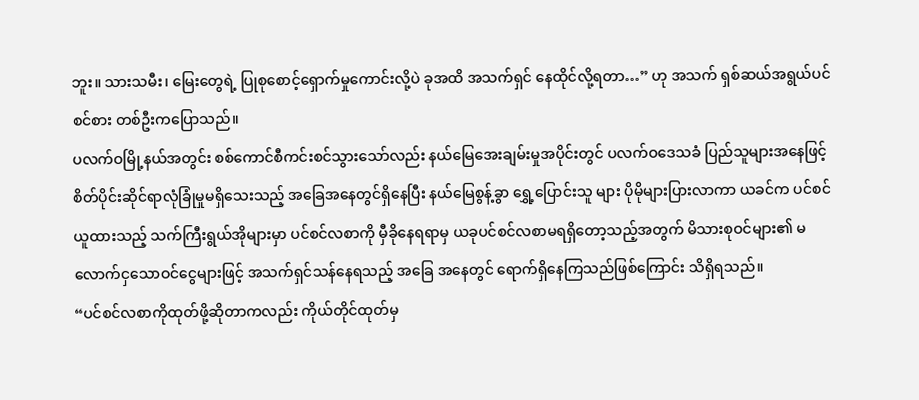ဘူး။ သားသမီး၊ မြေးတွေရဲ့ ပြုစုစောင့်ရှောက်မှုကောင်းလို့ပဲ ခုအထိ အသက်ရှင် နေထိုင်လို့ရတာ…” ဟု အသက် ရှစ်ဆယ်အရွယ်ပင်စင်စား တစ်ဦးကပြောသည်။
ပလက်ဝမြို့နယ်အတွင်း စစ်ကောင်စီကင်းစင်သွားသော်လည်း နယ်မြေအေးချမ်းမှုအပိုင်းတွင် ပလက်ဝဒေသခံ ပြည်သူများအနေဖြင့် စိတ်ပိုင်းဆိုင်ရာလုံခြုံမှုမရှိသေးသည့် အခြေအနေတွင်ရှိနေပြီး နယ်မြေစွန့်ခွာ ရွှေ့ပြောင်းသူ များ ပိုမိုများပြားလာကာ ယခင်က ပင်စင်ယူထားသည့် သက်ကြီးရွယ်အိုများမှာ ပင်စင်လစာကို မှီခိုနေရရာမှ ယခုပင်စင်လစာမရရှိတော့သည့်အတွက် မိသားစုဝင်များ၏ မလောက်ငှသောဝင်ငွေများဖြင့် အသက်ရှင်သန်နေရသည့် အခြေ အနေတွင် ရောက်ရှိနေကြသည်ဖြစ်ကြောင်း သိရှိရသည်။
“ပင်စင်လစာကိုထုတ်ဖို့ဆိုတာကလည်း ကိုယ်တိုင်ထုတ်မှ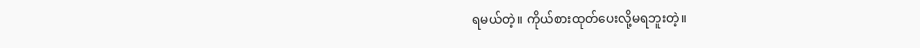ရမယ်တဲ့။ ကိုယ်စားထုတ်ပေးလို့မရဘူးတဲ့။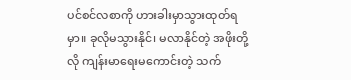ပင်စင်လစာကို ဟားခါးမှာသွားထုတ်ရမှာ။ ခုလိုမသွားနိုင်၊ မလာနိုင်တဲ့ အဖိုးတို့လို ကျန်းမာရေးမကောင်းတဲ့ သက်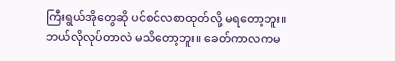ကြီးရွယ်အိုတွေဆို ပင်စင်လစာထုတ်လို့ မရတော့ဘူး။ ဘယ်လိုလုပ်တာလဲ မသိတော့ဘူး။ ခေတ်ကာလကမ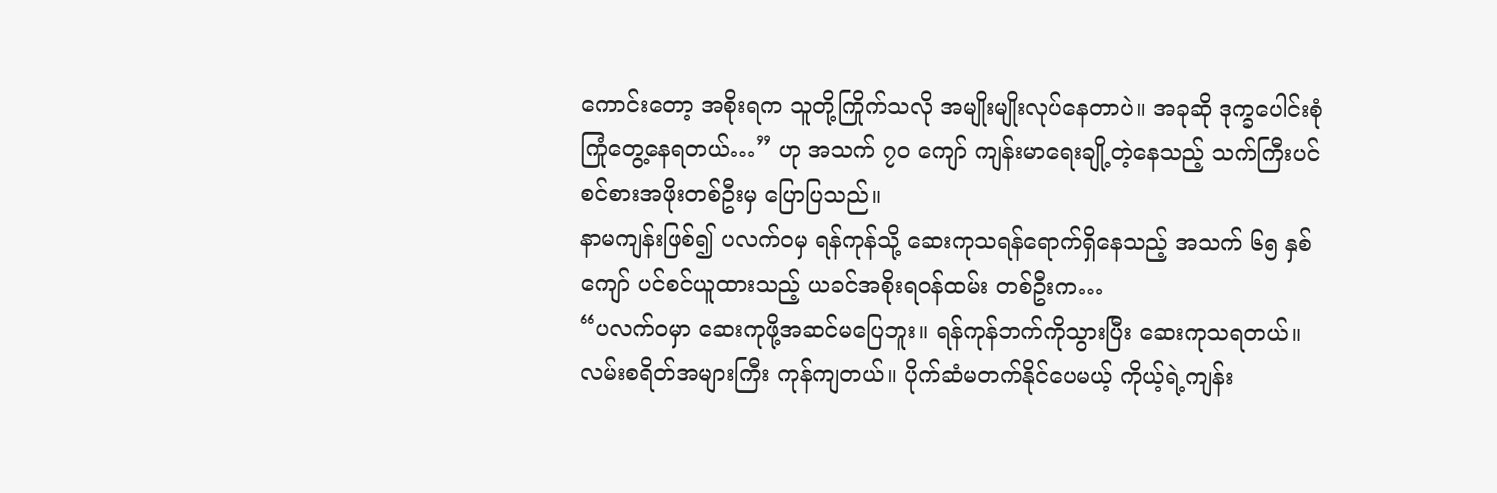ကောင်းတော့ အစိုးရက သူတို့ကြိုက်သလို အမျိုးမျိုးလုပ်နေတာပဲ။ အခုဆို ဒုက္ခပေါင်းစုံကြုံတွေ့နေရတယ်…” ဟု အသက် ၇၀ ကျော် ကျန်းမာရေးချို့တဲ့နေသည့် သက်ကြီးပင်စင်စားအဖိုးတစ်ဦးမှ ပြောပြသည်။
နာမကျန်းဖြစ်၍ ပလက်ဝမှ ရန်ကုန်သို့ ဆေးကုသရန်ရောက်ရှိနေသည့် အသက် ၆၅ နှစ်ကျော် ပင်စင်ယူထားသည့် ယခင်အစိုးရဝန်ထမ်း တစ်ဦးက…
“ပလက်ဝမှာ ဆေးကုဖို့အဆင်မပြေဘူး။ ရန်ကုန်ဘက်ကိုသွားပြီး ဆေးကုသရတယ်။ လမ်းစရိတ်အများကြီး ကုန်ကျတယ်။ ပိုက်ဆံမတက်နိုင်ပေမယ့် ကိုယ့်ရဲ့ကျန်း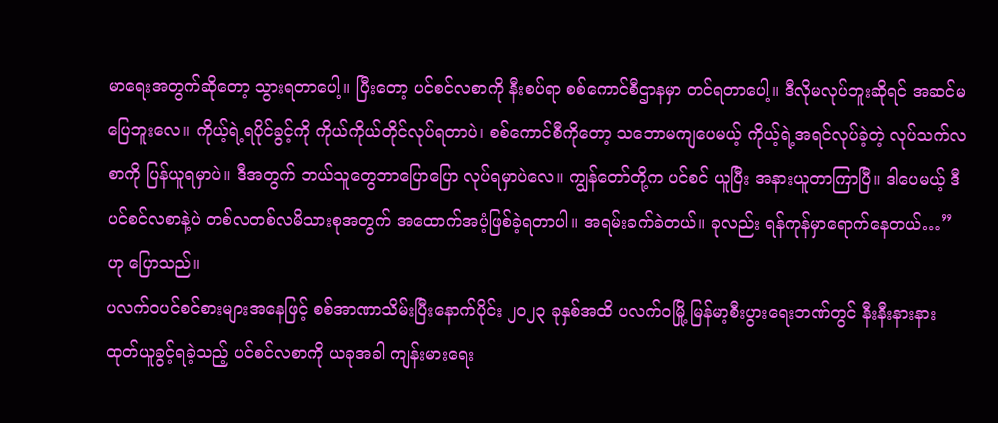မာရေးအတွက်ဆိုတော့ သွားရတာပေါ့။ ပြီးတော့ ပင်စင်လစာကို နီးစပ်ရာ စစ်ကောင်စီဌာနမှာ တင်ရတာပေါ့။ ဒီလိုမလုပ်ဘူးဆိုရင် အဆင်မပြေဘူးလေ။ ကိုယ့်ရဲ့ရပိုင်ခွင့်ကို ကိုယ်ကိုယ်တိုင်လုပ်ရတာပဲ၊ စစ်ကောင်စီကိုတော့ သဘောမကျပေမယ့် ကိုယ့်ရဲ့အရင်လုပ်ခဲ့တဲ့ လုပ်သက်လစာကို ပြန်ယူရမှာပဲ။ ဒီအတွက် ဘယ်သူတွေဘာပြောပြော လုပ်ရမှာပဲလေ။ ကျွန်တော်တို့က ပင်စင် ယူပြီး အနားယူတာကြာပြီ။ ဒါပေမယ့် ဒီပင်စင်လစာနဲ့ပဲ တစ်လတစ်လမိသားစုအတွက် အထောက်အပံ့ဖြစ်ခဲ့ရတာပါ။ အရမ်းခက်ခဲတယ်။ ခုလည်း ရန်ကုန်မှာရောက်နေတယ်…” ဟု ပြောသည်။
ပလက်ဝပင်စင်စားများအနေဖြင့် စစ်အာဏာသိမ်းပြီးနောက်ပိုင်း ၂၀၂၃ ခုနှစ်အထိ ပလက်ဝမြို့ မြန်မာ့စီးပွားရေးဘဏ်တွင် နီးနီးနားနားထုတ်ယူခွင့်ရခဲ့သည့် ပင်စင်လစာကို ယခုအခါ ကျန်းမားရေး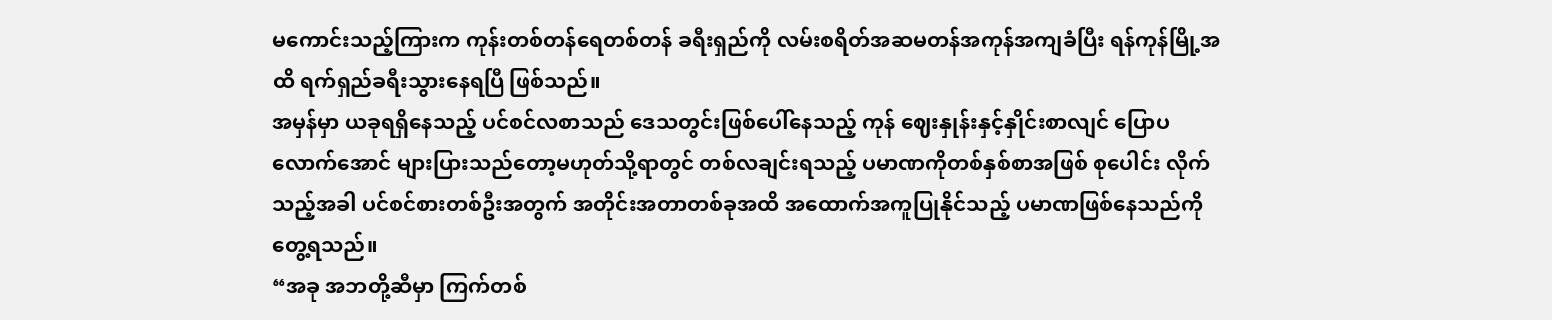မကောင်းသည့်ကြားက ကုန်းတစ်တန်ရေတစ်တန် ခရီးရှည်ကို လမ်းစရိတ်အဆမတန်အကုန်အကျခံပြီး ရန်ကုန်မြို့အထိ ရက်ရှည်ခရီးသွားနေရပြီ ဖြစ်သည်။
အမှန်မှာ ယခုရရှိနေသည့် ပင်စင်လစာသည် ‌ဒေသတွင်းဖြစ်ပေါ်နေသည့် ကုန် ဈေးနှုန်းနှင့်နှိုင်းစာလျင် ပြောပလောက်အောင် များပြားသည်တော့မဟုတ်သို့ရာတွင် တစ်လချင်းရသည့် ပမာဏကိုတစ်နှစ်စာအဖြစ် စုပေါင်း လိုက်သည့်အခါ ပင်စင်စားတစ်ဦးအတွက် အတိုင်းအတာတစ်ခုအထိ အထောက်အကူပြုနိုင်သည့် ပမာဏဖြစ်နေသည်ကို တွေ့ရသည်။
“အခု အဘတို့ဆီမှာ ကြက်တစ်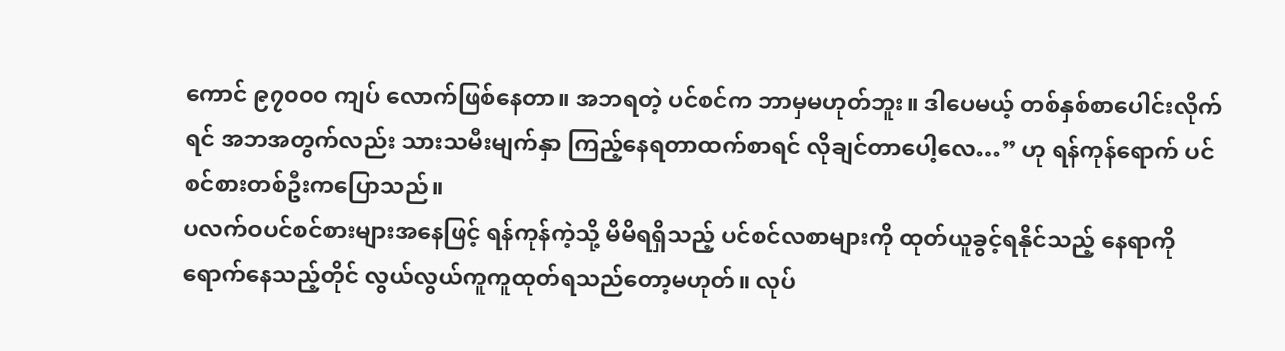ကောင် ၉၇၀၀၀ ကျပ် လောက်ဖြစ်နေတာ။ အဘရတဲ့ ပင်စင်က ဘာမှမဟုတ်ဘူး။ ဒါပေမယ့် တစ်နှစ်စာပေါင်းလိုက်ရင် အဘအတွက်လည်း သားသမီးမျက်နှာ ကြည့်နေရတာထက်စာရင် လိုချင်တာပေါ့လေ…” ဟု ရန်ကုန်ရောက် ပင်စင်စားတစ်ဦးကပြောသည်။
ပလက်ဝပင်စင်စားများအနေဖြင့် ရန်ကုန်ကဲ့သို့ မိမိရရှိသည့် ပင်စင်လစာများကို ထုတ်ယူခွင့်ရနိုင်သည့် နေရာကိုရောက်နေသည့်တိုင် လွယ်လွယ်ကူကူထုတ်ရသည်တော့မဟုတ်။ လုပ်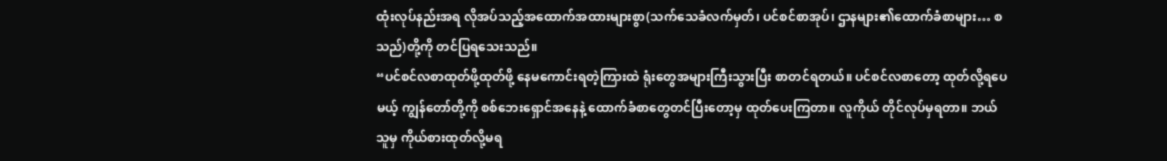ထုံးလုပ်နည်းအရ လိုအပ်သည့်အထောက်အထားများစွာ(သက်သေခံလက်မှတ်၊ ပင်စင်စာအုပ်၊ ဌာနများ၏ထောက်ခံစာများ… စသည်)တို့ကို တင်ပြရသေးသည်။
“ပင်စင်လစာထုတ်ဖို့ထုတ်ဖို့ နေမကောင်းရတဲ့ကြားထဲ ရုံးတွေအများကြီးသွားပြီး စာတင်ရတယ်။ ပင်စင်လစာတော့ ထုတ်လို့ရပေမယ့် ကျွန်တော်တို့ကို စစ်ဘေးရှောင်အနေနဲ့ ထောက်ခံစာတွေတင်ပြီးတော့မှ ထုတ်ပေးကြတာ။ လူကိုယ် တိုင်လုပ်မှရတာ။ ဘယ်သူမှ ကိုယ်စားထုတ်လို့မရ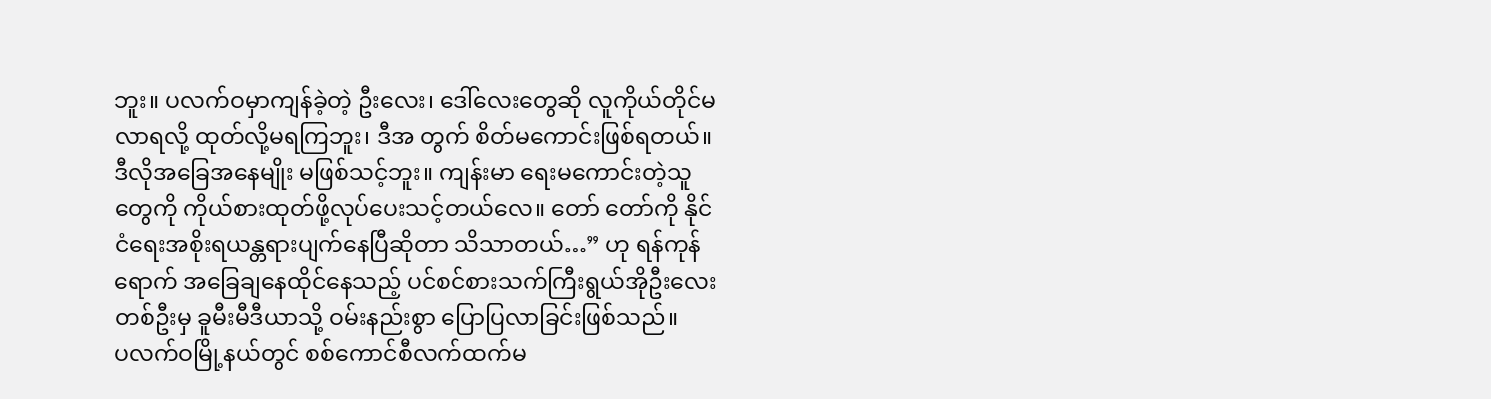ဘူး။ ပလက်ဝမှာကျန်ခဲ့တဲ့ ဦးလေး၊ ဒေါ်လေးတွေဆို လူကိုယ်တိုင်မလာရလို့ ထုတ်လို့မရကြဘူး၊ ဒီအ တွက် စိတ်မကောင်းဖြစ်ရတယ်။ ဒီလိုအခြေအနေမျိုး မဖြစ်သင့်ဘူး။ ကျန်းမာ ရေးမကောင်းတဲ့သူတွေကို ကိုယ်စားထုတ်ဖို့လုပ်ပေးသင့်တယ်လေ။ တော် တော်ကို နိုင်ငံရေးအစိုးရယန္တရားပျက်နေပြီဆိုတာ သိသာတယ်…” ဟု ရန်ကုန်ရောက် အခြေချနေထိုင်နေသည့် ပင်စင်စားသက်ကြီးရွယ်အိုဦးလေးတစ်ဦးမှ ခူမီးမီဒီယာသို့ ဝမ်းနည်းစွာ ပြောပြလာခြင်းဖြစ်သည်။
ပလက်ဝမြို့နယ်တွင် စစ်ကောင်စီလက်ထက်မ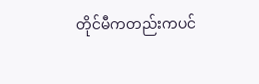တိုင်မီကတည်းကပင်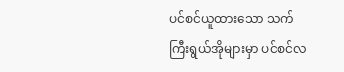ပင်စင်ယူထားသော သက်ကြီးရွယ်အိုများမှာ ပင်စင်လ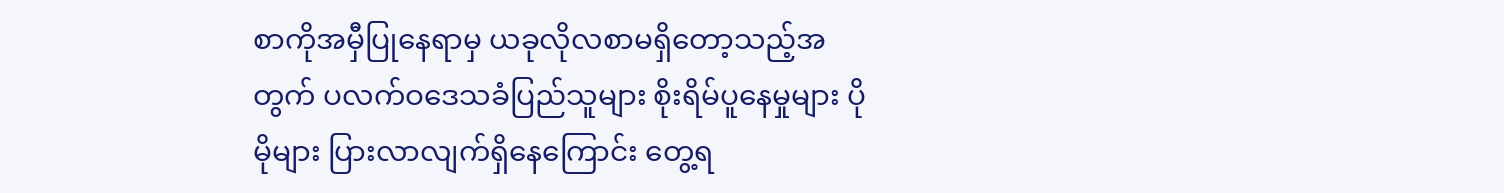စာကိုအမှီပြုနေရာမှ ယခုလိုလစာမရှိတော့သည့်အတွက် ပလက်ဝဒေသခံပြည်သူများ စိုးရိမ်ပူနေမှုများ ပိုမိုများ ပြားလာလျက်ရှိနေကြောင်း တွေ့ရ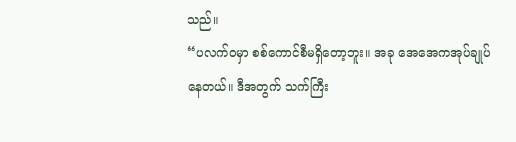သည်။
“ပလက်ဝမှာ စစ်ကောင်စီမရှိတော့ဘူး။ အခု အေအေကအုပ်ချုပ်နေတယ်။ ဒီအတွက် သက်ကြီး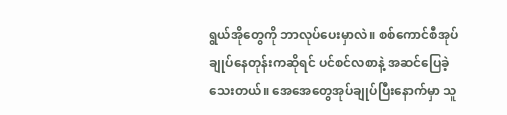ရွယ်အိုတွေကို ဘာလုပ်ပေးမှာလဲ။ စစ်ကောင်စီအုပ်ချုပ်နေတုန်းကဆိုရင် ပင်စင်လစာနဲ့ အဆင်ပြေခဲ့သေးတယ်။ အေအေတွေအုပ်ချုပ်ပြီးနောက်မှာ သူ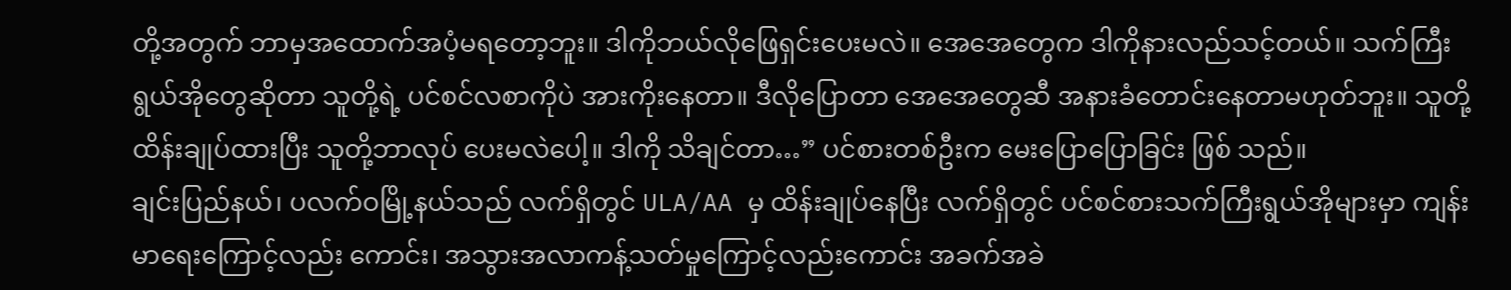တို့အတွက် ဘာမှအထောက်အပံ့မရတော့ဘူး။ ဒါကိုဘယ်လိုဖြေရှင်းပေးမလဲ။ အေအေတွေက ဒါကိုနားလည်သင့်တယ်။ သက်ကြီးရွယ်အိုတွေဆိုတာ သူတို့ရဲ့ ပင်စင်လစာကိုပဲ အားကိုးနေတာ။ ဒီလိုပြောတာ အေအေတွေဆီ အနားခံတောင်းနေတာမဟုတ်ဘူး။ သူတို့ ထိန်းချုပ်ထားပြီး သူတို့ဘာလုပ် ပေးမလဲပေါ့။ ဒါကို သိချင်တာ…” ပင်စားတစ်ဦးက မေးပြောပြောခြင်း ဖြစ် သည်။
ချင်းပြည်နယ်၊ ပလက်ဝမြို့နယ်သည် လက်ရှိတွင် ULA/AA မှ ထိန်းချုပ်နေပြီး လက်ရှိတွင် ပင်စင်စားသက်ကြီးရွယ်အိုများမှာ ကျန်းမာရေးကြောင့်လည်း ကောင်း၊ အသွားအလာကန့်သတ်မှုကြောင့်လည်းကောင်း အခက်အခဲ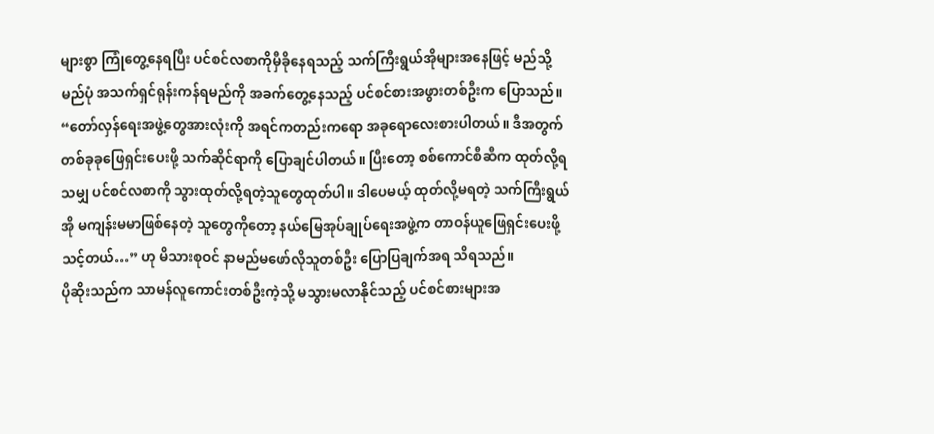များစွာ ကြုံတွေ့နေရပြီး ပင်စင်လစာကိုမှီခိုနေရသည့် သက်ကြီးရွယ်အိုများအနေဖြင့် မည်သို့မည်ပုံ အသက်ရှင်ရုန်းကန်ရမည်ကို အခက်တွေ့နေသည့် ပင်စင်စားအဖွားတစ်ဦးက ပြောသည်။
“တော်လှန်ရေးအဖွဲ့တွေအားလုံးကို အရင်ကတည်းကရော အခုရောလေးစားပါတယ်။ ဒီအတွက် တစ်ခုခုဖြေရှင်းပေးဖို့ သက်ဆိုင်ရာကို ပြောချင်ပါတယ်။ ပြီးတော့ စစ်ကောင်စီဆီက ထုတ်လို့ရသမျှ ပင်စင်လစာကို သွားထုတ်လို့ရတဲ့သူတွေထုတ်ပါ။ ဒါပေမယ့် ထုတ်လို့မရတဲ့ သက်ကြီးရွယ်အို မကျန်းမမာဖြစ်နေတဲ့ သူတွေကိုတော့ နယ်မြေအုပ်ချုပ်ရေးအဖွဲ့က တာဝန်ယူဖြေရှင်းပေးဖို့သင့်တယ်…” ဟု မိသားစုဝင် နာမည်မဖော်လိုသူတစ်ဦး ပြောပြချက်အရ သိရသည်။
ပိုဆိုးသည်က သာမန်လူကောင်းတစ်ဦးကဲ့သို့ မသွားမလာနိုင်သည့် ပင်စင်စားများအ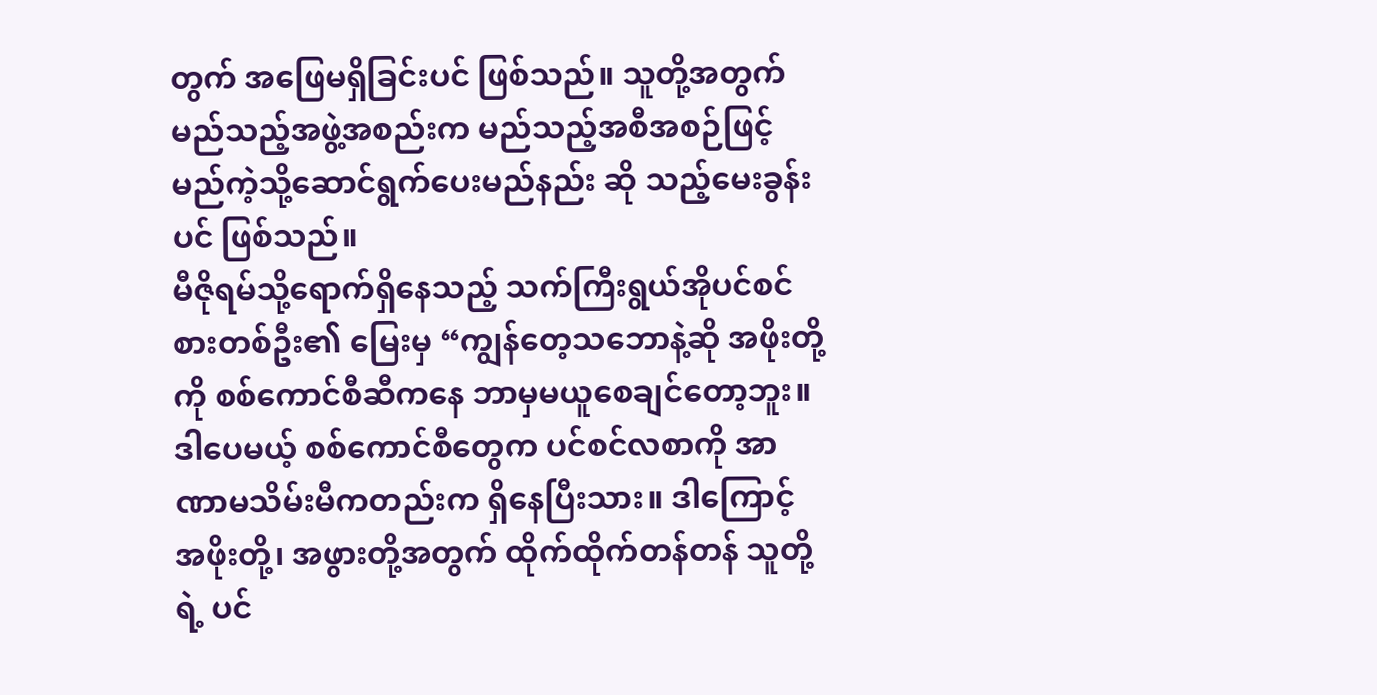တွက် အဖြေမရှိခြင်းပင် ဖြစ်သည်။ သူတို့အတွက် မည်သည့်အဖွဲ့အစည်းက မည်သည့်အစီအစဉ်ဖြင့် မည်ကဲ့သို့ဆောင်ရွက်ပေးမည်နည်း ဆို သည့်မေးခွန်းပင် ဖြစ်သည်။
မီဇိုရမ်သို့ရောက်ရှိနေသည့် သက်ကြီးရွယ်အိုပင်စင်စားတစ်ဦး၏ မြေးမှ “ကျွန်တေ့သဘောနဲ့ဆို အဖိုးတို့ကို စစ်ကောင်စီဆီကနေ ဘာမှမယူစေချင်တော့ဘူး။ ဒါပေမယ့် စစ်ကောင်စီတွေက ပင်စင်လစာကို အာဏာမသိမ်းမီကတည်းက ရှိနေပြီးသား။ ဒါကြောင့် အဖိုးတို့၊ အဖွားတို့အတွက် ထိုက်ထိုက်တန်တန် သူတို့ရဲ့ ပင်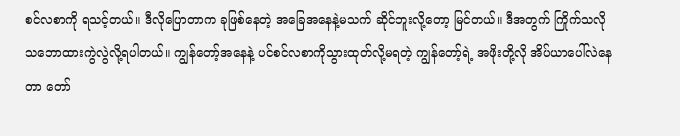စင်လစာကို ရသင့်တယ်။ ဒီလိုပြောတာက ခုဖြစ်နေတဲ့ အခြေအနေနဲ့မသက် ဆိုင်ဘူးလို့တော့ မြင်တယ်။ ဒီအတွက် ကြိုက်သလို သဘောထားကွဲလွဲလို့ရပါတယ်။ ကျွန်တော့်အနေနဲ့ ပင်စင်လစာကိုသွားထုတ်လို့မရတဲ့ ကျွန်တော့်ရဲ့ အဖိုးတို့လို အိပ်ယာပေါ်လဲနေတာ တော်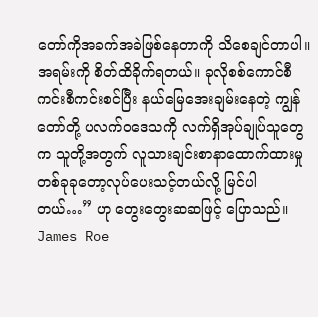တော်ကိုအခက်အခဲဖြစ်နေတာကို သိစေချင်တာပါ။ အရမ်းကို စိတ်ထိခိုက်ရတယ်။ ခုလိုစစ်ကောင်စီ ကင်းစီကင်းစင်ပြီး နယ်မြေအေးချမ်းနေတဲ့ ကျွန်တော်တို့ ပလက်ဝဒေသကို လက်ရှိအုပ်ချုပ်သူတွေက သူတို့အတွက် လူသားချင်းစာနာထောက်ထားမှု တစ်ခုခုတော့လုပ်ပေးသင့်တယ်လို့ မြင်ပါတယ်…” ဟု တွေးတွေးဆဆဖြင့် ပြောသည်။
James Roe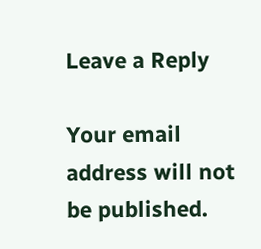Leave a Reply

Your email address will not be published.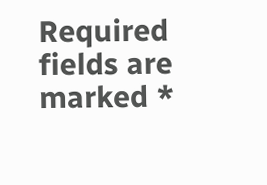Required fields are marked *